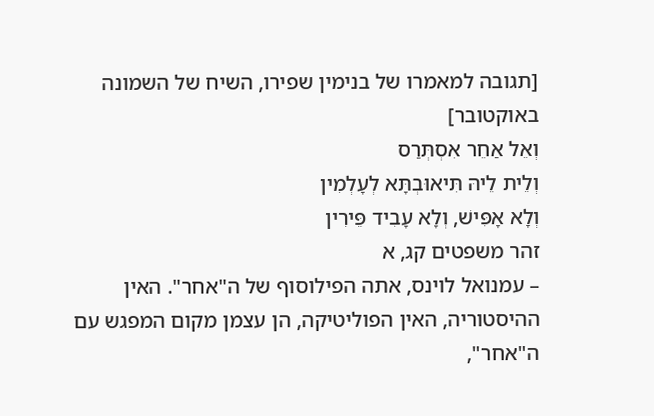[תגובה למאמרו של בנימין שפירו, השיח של השמונה באוקטובר]
וְאֵל אַחֵר אִסְתְּרַס
וְלֵית לֵיהּ תִּיאוּבְתָּא לְעָלְמִין
וְלָא אָפִּישׁ, וְלָא עָבִיד פֵּירִין
זהר משפטים קג, א
– עמנואל לוינס, אתה הפילוסוף של ה"אחר". האין ההיסטוריה, האין הפוליטיקה, הן עצמן מקום המפגש עם ה"אחר",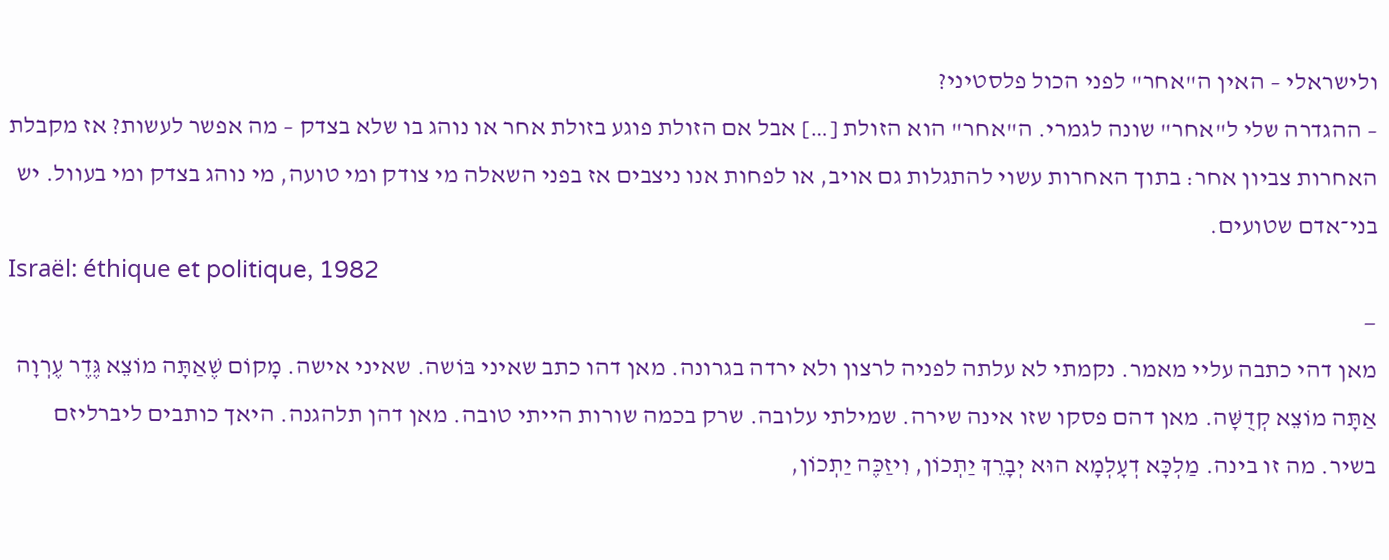ולישראלי – האין ה"אחר" לפני הכול פלסטיני?
– ההגדרה שלי ל"אחר" שונה לגמרי. ה"אחר" הוא הזולת […] אבל אם הזולת פוגע בזולת אחר או נוהג בו שלא בצדק – מה אפשר לעשות? אז מקבלת האחרות צביון אחר: בתוך האחרות עשוי להתגלות גם אויב, או לפחות אנו ניצבים אז בפני השאלה מי צודק ומי טועה, מי נוהג בצדק ומי בעוול. יש בני־אדם שטועים.
Israël: éthique et politique, 1982
—
מאן דהי כתבה עליי מאמר. נקמתי לא עלתה לפניה לרצון ולא ירדה בגרונה. מאן דהו כתב שאיני בּוֹשה. שאיני אישה. מָקוֹם שֶׁאַתָּה מוֹצֵא גֶּדֶר עֶרְוָה אַתָּה מוֹצֵא קְדֻשָּׁה. מאן דהם פסקו שזו אינה שירה. שמילתי עלובה. שרק בכמה שורות הייתי טובה. מאן דהן תלהגנה. היאך כותבים ליברליזם בשיר. מה זו בינה. מַלְכָּא דְעָלְמָא הוּא יְבָרֵךְ יַתְכוֹן, וִיזַכֶּה יַתְכוֹן,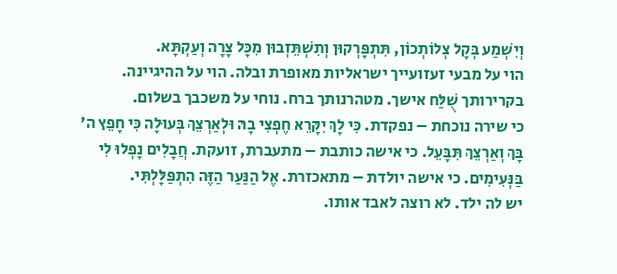וְיִשְׁמַע בְּקָל צְלוֹתְכוֹן, תִּתְפָּרְקוּן וְתִשְׁתֵּזְבוּן מִכָּל צָרָה וְעַקְתָּא.
הוי על מבעי זעזועייך ישראליות מאופרת ובלה. הוי על ההיגיינה. בקרירותך שֻׁלַּח אישך. מטהרנותך ברח. נוחי על משכבך בשלום.
כי שירה נוכחת – נפקדת. כִּי לָךְ יִקָּרֵא חֶפְצִי בָהּ וּלְאַרְצֵךְ בְּעוּלָה כִּי חָפֵץ ה' בָּךְ וְאַרְצֵךְ תִּבָּעֵל. כי אישה כותבת – מתעברת, זועקת. חֲבָלִים נָפְלוּ לִי בַּנְּעִימִים. כי אישה יולדת – מתאכזרת. אֶל הַנַּעַר הַזֶּה הִתְפַּלָּלְתִּי.
יש לה ילד. לא רוצה לאבד אותו.